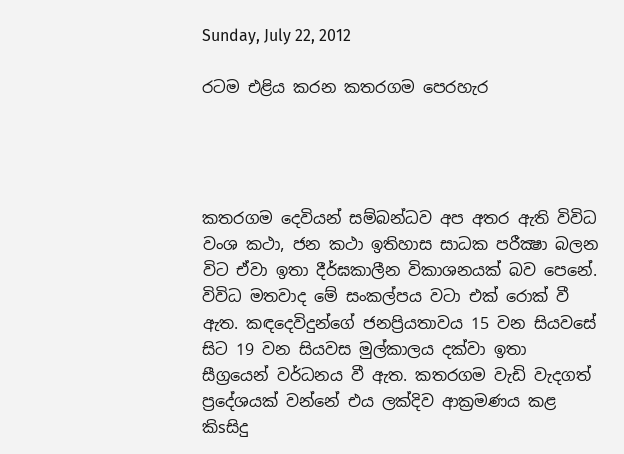Sunday, July 22, 2012

රටම එළිය කරන කතරගම පෙරහැර




කතරගම දෙවියන් සම්බන්ධව අප අතර ඇති විවිධ වංශ කථා, ජන කථා ඉතිහාස සාධක පරීක්‍ෂා බලන විට ඒවා ඉතා දීර්ඝකාලීන විකාශනයක්‌ බව පෙනේ. විවිධ මතවාද මේ සංකල්පය වටා එක්‌ රොක්‌ වී ඇත. කඳදෙවිදුන්ගේ ජනප්‍රියතාවය 15 වන සියවසේ සිට 19 වන සියවස මුල්කාලය දක්‌වා ඉතා සීග්‍රයෙන් වර්ධනය වී ඇත. කතරගම වැඩි වැදගත් ප්‍රදේශයක්‌ වන්නේ එය ලක්‌දිව ආක්‍රමණය කළ කිsසිදු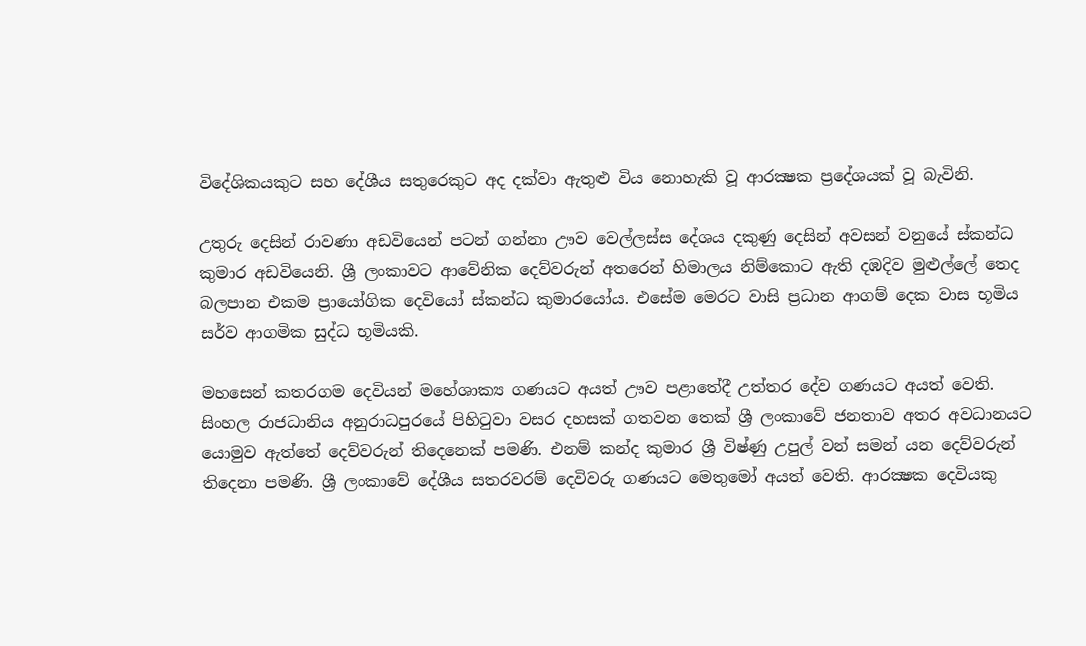විදේශිකයකුට සහ දේශීය සතුරෙකුට අද දක්‌වා ඇතුළු විය නොහැකි වූ ආරක්‍ෂක ප්‍රදේශයක්‌ වූ බැවිනි.

උතුරු දෙසින් රාවණා අඩවියෙන් පටන් ගන්නා ඌව වෙල්ලස්‌ස දේශය දකුණු දෙසින් අවසන් වනුයේ ස්‌කන්ධ කුමාර අඩවියෙනි. ශ්‍රී ලංකාවට ආවේනික දෙව්වරුන් අතරෙන් හිමාලය නිම්කොට ඇති දඹදිව මුළුල්ලේ තෙද බලපාන එකම ප්‍රායෝගික දෙවියෝ ස්‌කන්ධ කුමාරයෝය. එසේම මෙරට වාසි ප්‍රධාන ආගම් දෙක වාස භූමිය සර්ව ආගමික සුද්ධ භූමියකි.

මහසෙන් කතරගම දෙවියන් මහේශාක්‍ය ගණයට අයත් ඌව පළාතේදී උත්තර දේව ගණයට අයත් වෙති. සිංහල රාජධානිය අනුරාධපුරයේ පිහිටුවා වසර දහසක්‌ ගතවන තෙක්‌ ශ්‍රී ලංකාවේ ජනතාව අතර අවධානයට යොමුව ඇත්තේ දෙව්වරුන් තිදෙනෙක්‌ පමණි. එනම් කන්ද කුමාර ශ්‍රී විෂ්ණු උපුල් වන් සමන් යන දෙව්වරුන් තිදෙනා පමණි. ශ්‍රී ලංකාවේ දේශීය සතරවරම් දෙවිවරු ගණයට මෙතුමෝ අයත් වෙති. ආරක්‍ෂක දෙවියකු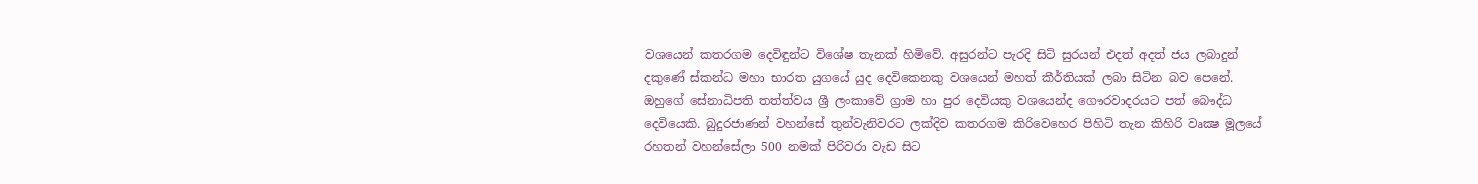වශයෙන් කතරගම දෙවිඳුන්ට විශේෂ තැනක්‌ හිමිවේ. අසුරන්ට පැරදි සිටි සුරයන් එදත් අදත් ජය ලබාදුන් දකුණේ ස්‌කන්ධ මහා භාරත යුගයේ යුද දෙවිකෙනකු වශයෙන් මහත් කීර්තියක්‌ ලබා සිටින බව පෙනේ. ඔහුගේ සේනාධිපති තත්ත්වය ශ්‍රී ලංකාවේ ග්‍රාම හා පුර දෙවියකු වශයෙන්ද ගෞරවාදරයට පත් බෞද්ධ දෙවියෙකි. බුදුරජාණන් වහන්සේ තුන්වැනිවරට ලක්‌දිව කතරගම කිරිවෙහෙර පිහිටි තැන කිහිරි වෘක්‍ෂ මූලයේ රහතන් වහන්සේලා 500 නමක්‌ පිරිවරා වැඩ සිට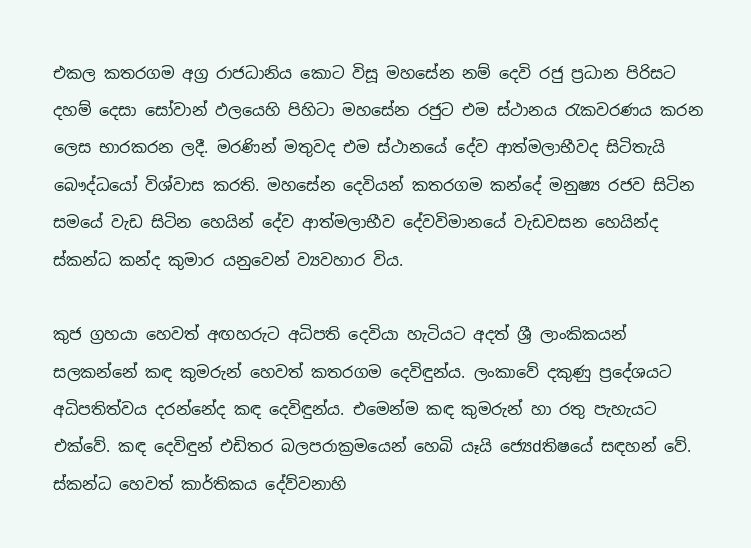එකල කතරගම අග්‍ර රාජධානිය කොට විසූ මහසේන නම් දෙවි රජු ප්‍රධාන පිරිසට දහම් දෙසා සෝවාන් ඵලයෙහි පිහිටා මහසේන රජුට එම ස්‌ථානය රැකවරණය කරන ලෙස භාරකරන ලදී. මරණින් මතුවද එම ස්‌ථානයේ දේව ආත්මලාභීවද සිටිතැයි බෞද්ධයෝ විශ්වාස කරති. මහසේන දෙවියන් කතරගම කන්දේ මනුෂ්‍ය රජව සිටින සමයේ වැඩ සිටින හෙයින් දේව ආත්මලාභීව දේවවිමානයේ වැඩවසන හෙයින්ද ස්‌කන්ධ කන්ද කුමාර යනුවෙන් ව්‍යවහාර විය.

කුජ ග්‍රහයා හෙවත් අඟහරුට අධිපති දෙවියා හැටියට අදත් ශ්‍රී ලාංකිකයන් සලකන්නේ කඳ කුමරුන් හෙවත් කතරගම දෙවිඳුන්ය. ලංකාවේ දකුණු ප්‍රදේශයට අධිපතිත්වය දරන්නේද කඳ දෙවිඳුන්ය. එමෙන්ම කඳ කුමරුන් හා රතු පැහැයට එක්‌වේ. කඳ දෙවිඳුන් එඩිතර බලපරාක්‍රමයෙන් හෙබි යෑයි ජ්‍යෙdතිෂයේ සඳහන් වේ. ස්‌කන්ධ හෙවත් කාර්තිකය දේව්වනාහි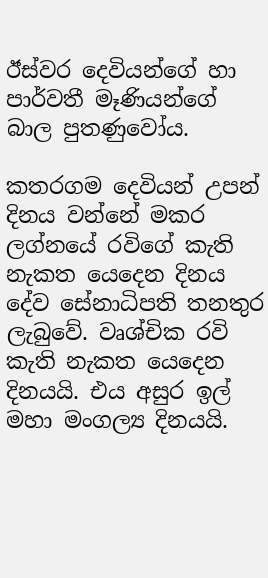ඊස්‌වර දෙවියන්ගේ හා පාර්වතී මෑණියන්ගේ බාල පුතණුවෝය.

කතරගම දෙවියන් උපන් දිනය වන්නේ මකර ලග්නයේ රවිගේ කැති නැකත යෙදෙන දිනය දේව සේනාධිපති තනතුර ලැබුවේ. වෘශ්චික රවි කැති නැකත යෙදෙන දිනයයි. එය අසුර ඉල් මහා මංගල්‍ය දිනයයි.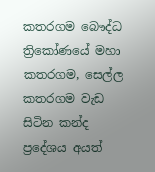කතරගම බෞද්ධ ත්‍රිකෝණයේ මහා කතරගම, සෙල්ල කතරගම වැඩ සිටින කන්ද ප්‍රදේශය අයත්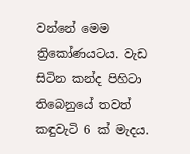වන්නේ මෙම ත්‍රිකෝණයටය. වැඩ සිටින කන්ද පිහිටා තිබෙනුයේ තවත් කඳුවැටි 6 ක්‌ මැදය.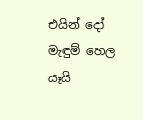එයින් දෝ මැඳුම් හෙල යෑයි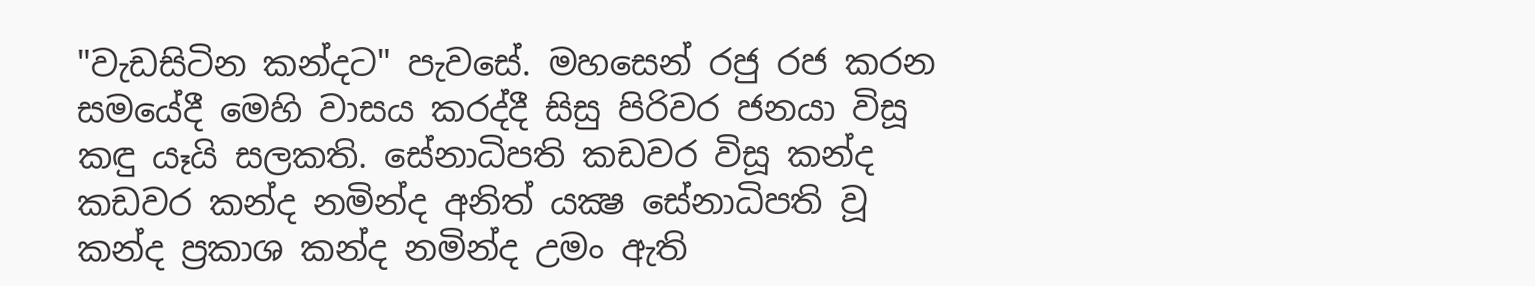"වැඩසිටින කන්දට" පැවසේ. මහසෙන් රජු රජ කරන සමයේදී මෙහි වාසය කරද්දී සිසු පිරිවර ජනයා විසූ කඳු යෑයි සලකති. සේනාධිපති කඩවර විසූ කන්ද කඩවර කන්ද නමින්ද අනිත් යක්‍ෂ සේනාධිපති වූ කන්ද ප්‍රකාශ කන්ද නමින්ද උමං ඇති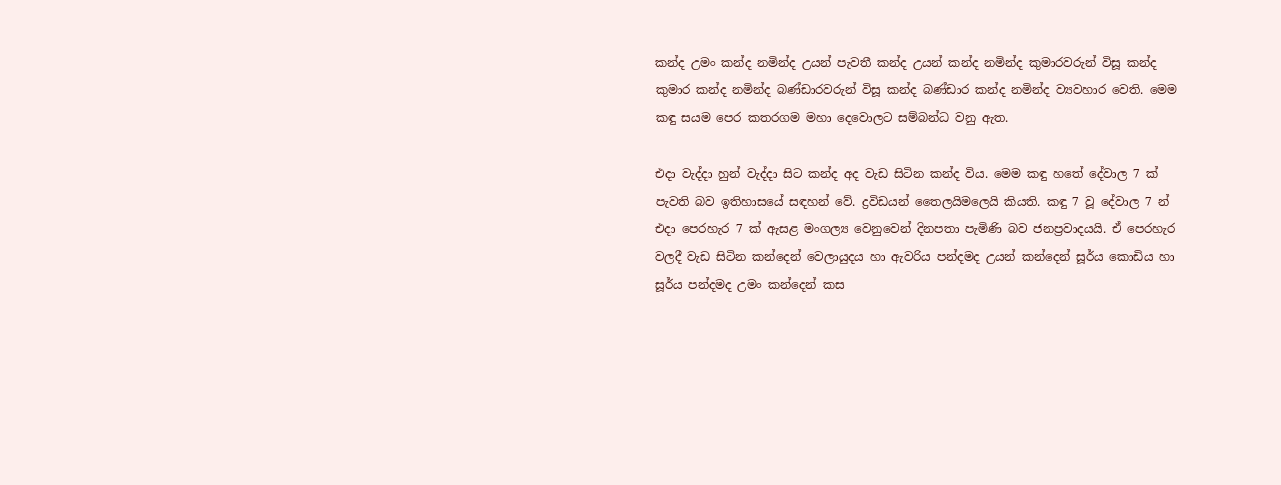කන්ද උමං කන්ද නමින්ද උයන් පැවතී කන්ද උයන් කන්ද නමින්ද කුමාරවරුන් විසූ කන්ද කුමාර කන්ද නමින්ද බණ්‌ඩාරවරුන් විසූ කන්ද බණ්‌ඩාර කන්ද නමින්ද ව්‍යවහාර වෙති. මෙම කඳු සයම පෙර කතරගම මහා දෙවොලට සම්බන්ධ වනු ඇත.

එදා වැද්දා හුන් වැද්දා සිට කන්ද අද වැඩ සිටින කන්ද විය. මෙම කඳු හතේ දේවාල 7 ක්‌ පැවති බව ඉතිහාසයේ සඳහන් වේ. ද්‍රවිඩයන් තෛලයිමලෙයි කියති. කඳු 7 වූ දේවාල 7 න් එදා පෙරහැර 7 ක්‌ ඇසළ මංගල්‍ය වෙනුවෙන් දිනපතා පැමිණි බව ජනප්‍රවාදයයි. ඒ පෙරහැර වලදී වැඩ සිටින කන්දෙන් වෙලායුදය හා ඇවරිය පන්දමද උයන් කන්දෙන් සූර්ය කොඩිය හා සූර්ය පන්දමද උමං කන්දෙන් කස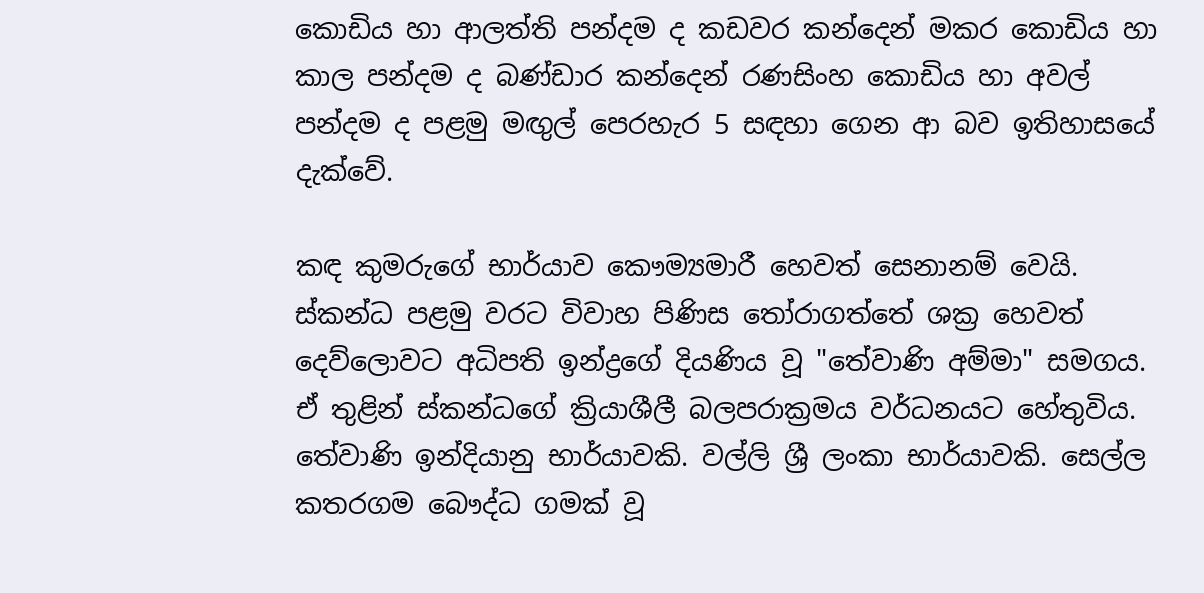කොඩිය හා ආලත්ති පන්දම ද කඩවර කන්දෙන් මකර කොඩිය හා කාල පන්දම ද බණ්‌ඩාර කන්දෙන් රණසිංහ කොඩිය හා අවල් පන්දම ද පළමු මඟුල් පෙරහැර 5 සඳහා ගෙන ආ බව ඉතිහාසයේ දැක්‌වේ.

කඳ කුමරුගේ භාර්යාව කෞම්‍යමාරී හෙවත් සෙනානම් වෙයි. ස්‌කන්ධ පළමු වරට විවාහ පිණිස තෝරාගත්තේ ශක්‍ර හෙවත් දෙව්ලොවට අධිපති ඉන්ද්‍රගේ දියණිය වූ "තේවාණි අම්මා" සමගය. ඒ තුළින් ස්‌කන්ධගේ ක්‍රියාශීලී බලපරාක්‍රමය වර්ධනයට හේතුවිය. තේවාණි ඉන්දියානු භාර්යාවකි. වල්ලි ශ්‍රී ලංකා භාර්යාවකි. සෙල්ල කතරගම බෞද්ධ ගමක්‌ වූ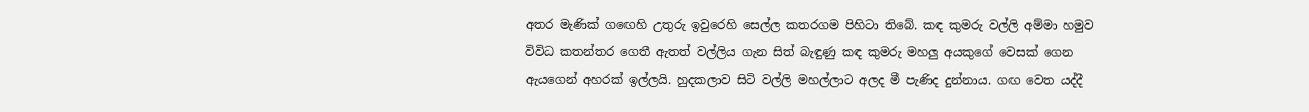අතර මැණික්‌ ගඟෙහි උතුරු ඉවුරෙහි සෙල්ල කතරගම පිහිටා තිබේ. කඳ කුමරු වල්ලි අම්මා හමුව විවිධ කතන්තර ගෙතී ඇතත් වල්ලිය ගැන සිත් බැඳුණු කඳ කුමරු මහලු අයකුගේ වෙසක්‌ ගෙන ඇයගෙන් අහරක්‌ ඉල්ලයි. හුදකලාව සිටි වල්ලි මහල්ලාට අලද මී පැණිද දුන්නාය. ගඟ වෙත යද්දී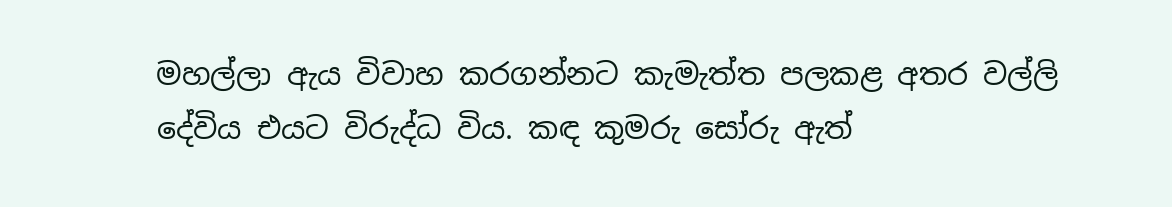මහල්ලා ඇය විවාහ කරගන්නට කැමැත්ත පලකළ අතර වල්ලි දේවිය එයට විරුද්ධ විය. කඳ කුමරු සෝරු ඇත්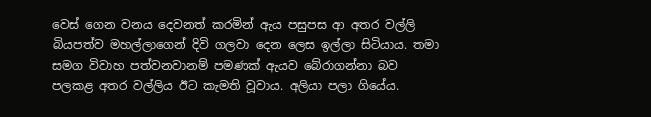වෙස්‌ ගෙන වනය දෙවනත් කරමින් ඇය පසුපස ආ අතර වල්ලි බියපත්ව මහල්ලාගෙන් දිවි ගලවා දෙන ලෙස ඉල්ලා සිටියාය. තමා සමග විවාහ පත්වනවානම් පමණක්‌ ඇයව බේරාගන්නා බව පලකළ අතර වල්ලිය ඊට කැමති වූවාය. අලියා පලා ගියේය.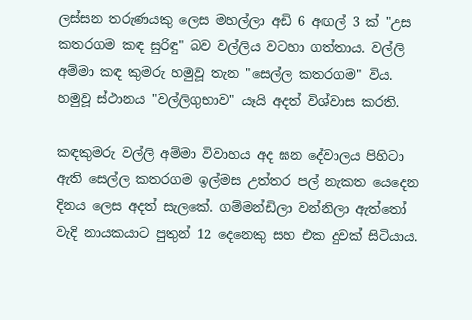ලස්‌සන තරුණයකු ලෙස මහල්ලා අඩි 6 අඟල් 3 ක්‌ "උස කතරගම කඳ සුරිඳු" බව වල්ලිය වටහා ගත්තාය. වල්ලි අම්මා කඳ කුමරු හමුවූ තැන "සෙල්ල කතරගම" විය. හමුවූ ස්‌ථානය "වල්ලිගුභාව" යෑයි අදත් විශ්වාස කරති.

කඳකුමරු වල්ලි අම්මා විවාහය අද ඝන දේවාලය පිහිටා ඇති සෙල්ල කතරගම ඉල්මස උත්තර පල් නැකත යෙදෙන දිනය ලෙස අදත් සැලකේ. ගම්මන්ඩිලා වන්නිලා ඇත්තෝ වැදි නායකයාට පුතුන් 12 දෙනෙකු සහ එක දුවක්‌ සිටියාය.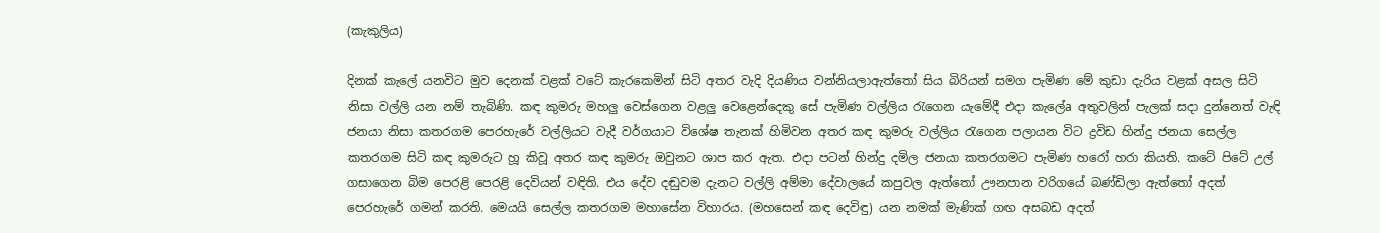(කැකුලිය)

දිනක්‌ කැලේ යනවිට මුව දෙනක්‌ වළක්‌ වටේ කැරකෙමින් සිටි අතර වැදි දියණිය වන්නියලාඇත්තෝ සිය බිරියන් සමග පැමිණ මේ කුඩා දැරිය වළක්‌ අසල සිටි නිසා වල්ලි යන නම් තැබිණි. කඳ කුමරු මහලු වෙස්‌ගෙන වළලු වෙළෙන්දෙකු සේ පැමිණ වල්ලිය රැගෙන යැමේදී එදා කැලේa අතුවලින් පැලක්‌ සදා දුන්නෙත් වැඳි ජනයා නිසා කතරගම පෙරහැරේ වල්ලියට වැදී වර්ගයාට විශේෂ තැනක්‌ හිමිවන අතර කඳ කුමරු වල්ලිය රැගෙන පලායන විට ද්‍රවිඩ හින්දු ජනයා සෙල්ල කතරගම සිටි කඳ කුමරුට හූ කිවූ අතර කඳ කුමරු ඔවුනට ශාප කර ඇත. එදා පටන් හින්දු දමිල ජනයා කතරගමට පැමිණ හරෝ හරා කියති. කටේ පිටේ උල් ගසාගෙන බිම පෙරළි පෙරළි දෙවියන් වඳිති. එය දේව දඬුවම දැනට වල්ලි අම්මා දේවාලයේ කපුවල ඇත්තෝ ඌනපාන වරිගයේ බණ්‌ඩිලා ඇත්තෝ අදත් පෙරහැරේ ගමන් කරති. මෙයයි සෙල්ල කතරගම මහාසේන විහාරය. (මහසෙන් කඳ දෙවිඳු) යන නමක්‌ මැණික්‌ ගඟ අසබඩ අදත්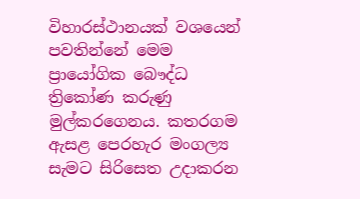විහාරස්‌ථානයක්‌ වශයෙන් පවතින්නේ මෙම ප්‍රායෝගික බෞද්ධ ත්‍රිකෝණ කරුණු මුල්කරගෙනය. කතරගම ඇසළ පෙරහැර මංගල්‍ය සැමට සිරිසෙත උදාකරන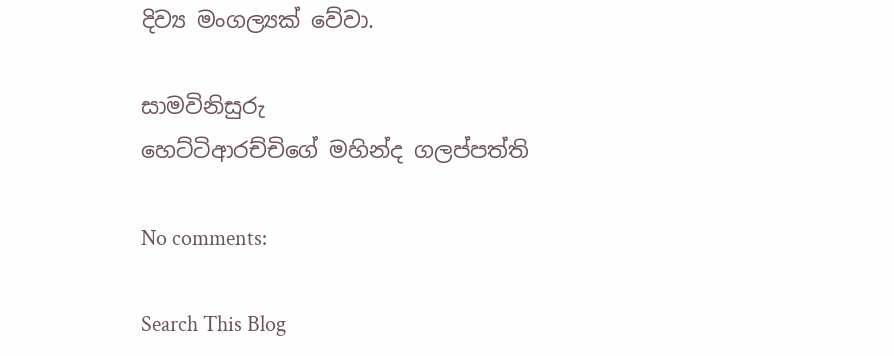දිව්‍ය මංගල්‍යක්‌ වේවා.

සාමවිනිසුරු
හෙට්‌ටිආරච්චිගේ මහින්ද ගලප්පත්ති

No comments:

Search This Blog